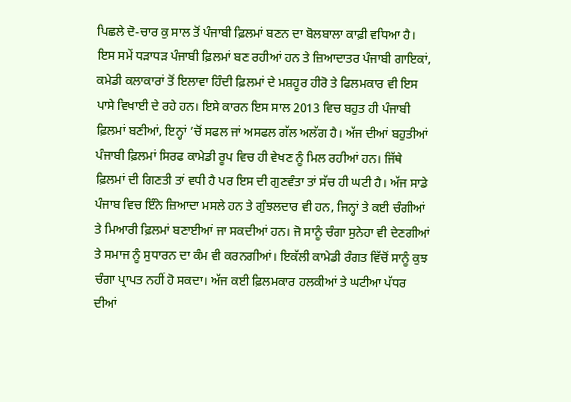ਪਿਛਲੇ ਦੋ-ਚਾਰ ਕੁ ਸਾਲ ਤੋਂ ਪੰਜਾਬੀ ਫ਼ਿਲਮਾਂ ਬਣਨ ਦਾ ਬੋਲਬਾਲਾ ਕਾਫ਼ੀ ਵਧਿਆ ਹੈ। ਇਸ ਸਮੇਂ ਧੜਾਧੜ ਪੰਜਾਬੀ ਫ਼ਿਲਮਾਂ ਬਣ ਰਹੀਆਂ ਹਨ ਤੇ ਜ਼ਿਆਦਾਤਰ ਪੰਜਾਬੀ ਗਾਇਕਾਂ, ਕਮੇਡੀ ਕਲਾਕਾਰਾਂ ਤੋਂ ਇਲਾਵਾ ਹਿੰਦੀ ਫ਼ਿਲਮਾਂ ਦੇ ਮਸ਼ਹੂਰ ਹੀਰੋ ਤੇ ਫਿਲਮਕਾਰ ਵੀ ਇਸ ਪਾਸੇ ਵਿਖਾਈ ਦੇ ਰਹੇ ਹਨ। ਇਸੇ ਕਾਰਨ ਇਸ ਸਾਲ 2013 ਵਿਚ ਬਹੁਤ ਹੀ ਪੰਜਾਬੀ ਫ਼ਿਲਮਾਂ ਬਣੀਆਂ, ਇਨ੍ਹਾਂ ’ਚੋਂ ਸਫਲ ਜਾਂ ਅਸਫਲ ਗੱਲ ਅਲੱਗ ਹੈ। ਅੱਜ ਦੀਆਂ ਬਹੁਤੀਆਂ ਪੰਜਾਬੀ ਫ਼ਿਲਮਾਂ ਸਿਰਫ ਕਾਮੇਡੀ ਰੂਪ ਵਿਚ ਹੀ ਵੇਖਣ ਨੂੰ ਮਿਲ ਰਹੀਆਂ ਹਨ। ਜਿੱਥੇ ਫ਼ਿਲਮਾਂ ਦੀ ਗਿਣਤੀ ਤਾਂ ਵਧੀ ਹੈ ਪਰ ਇਸ ਦੀ ਗੁਣਵੰਤਾ ਤਾਂ ਸੱਚ ਹੀ ਘਟੀ ਹੈ। ਅੱਜ ਸਾਡੇ ਪੰਜਾਬ ਵਿਚ ਇੰਨੇ ਜ਼ਿਆਦਾ ਮਸਲੇ ਹਨ ਤੇ ਗੁੰਝਲਦਾਰ ਵੀ ਹਨ, ਜਿਨ੍ਹਾਂ ਤੇ ਕਈ ਚੰਗੀਆਂ ਤੇ ਮਿਆਰੀ ਫ਼ਿਲਮਾਂ ਬਣਾਈਆਂ ਜਾ ਸਕਦੀਆਂ ਹਨ। ਜੋ ਸਾਨੂੰ ਚੰਗਾ ਸੁਨੇਹਾ ਵੀ ਦੇਣਗੀਆਂ ਤੇ ਸਮਾਜ ਨੂੰ ਸੁਧਾਰਨ ਦਾ ਕੰਮ ਵੀ ਕਰਨਗੀਆਂ। ਇਕੱਲੀ ਕਾਮੇਡੀ ਰੰਗਤ ਵਿੱਚੋਂ ਸਾਨੂੰ ਕੁਝ ਚੰਗਾ ਪ੍ਰਾਪਤ ਨਹੀਂ ਹੋ ਸਕਦਾ। ਅੱਜ ਕਈ ਫ਼ਿਲਮਕਾਰ ਹਲਕੀਆਂ ਤੇ ਘਟੀਆ ਪੱਧਰ ਦੀਆਂ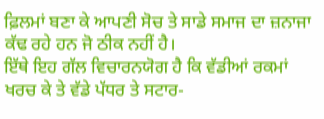ਫ਼ਿਲਮਾਂ ਬਣਾ ਕੇ ਆਪਣੀ ਸੋਚ ਤੇ ਸਾਡੇ ਸਮਾਜ ਦਾ ਜ਼ਨਾਜਾ ਕੱਢ ਰਹੇ ਹਨ ਜੋ ਠੀਕ ਨਹੀਂ ਹੈ।
ਇੱਥੇ ਇਹ ਗੱਲ ਵਿਚਾਰਨਯੋਗ ਹੈ ਕਿ ਵੱਡੀਆਂ ਰਕਮਾਂ ਖਰਚ ਕੇ ਤੇ ਵੱਡੇ ਪੱਧਰ ਤੇ ਸਟਾਰ-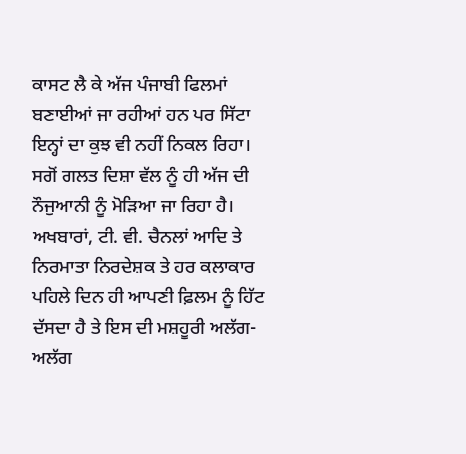ਕਾਸਟ ਲੈ ਕੇ ਅੱਜ ਪੰਜਾਬੀ ਫਿਲਮਾਂ ਬਣਾਈਆਂ ਜਾ ਰਹੀਆਂ ਹਨ ਪਰ ਸਿੱਟਾ ਇਨ੍ਹਾਂ ਦਾ ਕੁਝ ਵੀ ਨਹੀਂ ਨਿਕਲ ਰਿਹਾ। ਸਗੋਂ ਗਲਤ ਦਿਸ਼ਾ ਵੱਲ ਨੂੰ ਹੀ ਅੱਜ ਦੀ ਨੌਜੁਆਨੀ ਨੂੰ ਮੋੜਿਆ ਜਾ ਰਿਹਾ ਹੈ। ਅਖਬਾਰਾਂ, ਟੀ. ਵੀ. ਚੈਨਲਾਂ ਆਦਿ ਤੇ ਨਿਰਮਾਤਾ ਨਿਰਦੇਸ਼ਕ ਤੇ ਹਰ ਕਲਾਕਾਰ ਪਹਿਲੇ ਦਿਨ ਹੀ ਆਪਣੀ ਫ਼ਿਲਮ ਨੂੰ ਹਿੱਟ ਦੱਸਦਾ ਹੈ ਤੇ ਇਸ ਦੀ ਮਸ਼ਹੂਰੀ ਅਲੱਗ-ਅਲੱਗ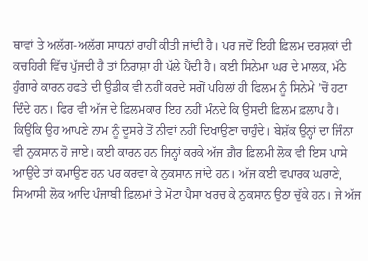ਥਾਵਾਂ ਤੇ ਅਲੱਗ-ਅਲੱਗ ਸਾਧਨਾਂ ਰਾਹੀਂ ਕੀਤੀ ਜਾਂਦੀ ਹੈ। ਪਰ ਜਦੋਂ ਇਹੀ ਫ਼ਿਲਮ ਦਰਸ਼ਕਾਂ ਦੀ ਕਚਹਿਰੀ ਵਿੱਚ ਪੁੱਜਦੀ ਹੈ ਤਾਂ ਨਿਰਾਸ਼ਾ ਹੀ ਪੱਲੇ ਪੈਂਦੀ ਹੈ। ਕਈ ਸਿਨੇਮਾ ਘਰ ਦੇ ਮਾਲਕ, ਮੱਠੇ ਹੁੰਗਾਰੇ ਕਾਰਨ ਹਫਤੇ ਦੀ ਉਡੀਕ ਵੀ ਨਹੀਂ ਕਰਦੇ ਸਗੋਂ ਪਹਿਲਾਂ ਹੀ ਫਿਲਮ ਨੂੰ ਸਿਨੇਮੇ ’ਚੋਂ ਹਟਾ ਦਿੰਦੇ ਹਨ। ਫਿਰ ਵੀ ਅੱਜ ਦੇ ਫ਼ਿਲਮਕਾਰ ਇਹ ਨਹੀਂ ਮੰਨਦੇ ਕਿ ਉਸਦੀ ਫ਼ਿਲਮ ਫ਼ਲਾਪ ਹੈ। ਕਿਉਂਕਿ ਉਹ ਆਪਣੇ ਨਾਮ ਨੂੰ ਦੂਸਰੇ ਤੋਂ ਨੀਵਾਂ ਨਹੀਂ ਦਿਖਾਉਣਾ ਚਾਹੁੰਦੇ। ਬੇਸ਼ੱਕ ਉਨ੍ਹਾਂ ਦਾ ਜਿੰਨਾ ਵੀ ਨੁਕਸਾਨ ਹੋ ਜਾਏ। ਕਈ ਕਾਰਨ ਹਨ ਜਿਨ੍ਹਾਂ ਕਰਕੇ ਅੱਜ ਗ਼ੈਰ ਫ਼ਿਲਮੀ ਲੋਕ ਵੀ ਇਸ ਪਾਸੇ ਆਉਂਦੇ ਤਾਂ ਕਮਾਉਣ ਹਨ ਪਰ ਕਰਵਾ ਕੇ ਨੁਕਸਾਨ ਜਾਂਦੇ ਹਨ। ਅੱਜ ਕਈ ਵਪਾਰਕ ਘਰਾਣੇ, ਸਿਆਸੀ ਲੋਕ ਆਦਿ ਪੰਜਾਬੀ ਫ਼ਿਲਮਾਂ ਤੇ ਮੋਟਾ ਪੈਸਾ ਖਰਚ ਕੇ ਨੁਕਸਾਨ ਉਠਾ ਚੁੱਕੇ ਹਨ। ਜੇ ਅੱਜ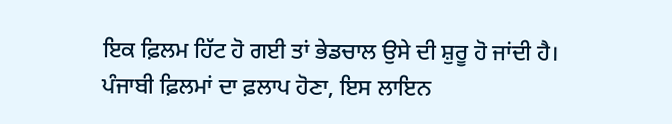ਇਕ ਫ਼ਿਲਮ ਹਿੱਟ ਹੋ ਗਈ ਤਾਂ ਭੇਡਚਾਲ ਉਸੇ ਦੀ ਸ਼ੁਰੂ ਹੋ ਜਾਂਦੀ ਹੈ।
ਪੰਜਾਬੀ ਫ਼ਿਲਮਾਂ ਦਾ ਫ਼ਲਾਪ ਹੋਣਾ, ਇਸ ਲਾਇਨ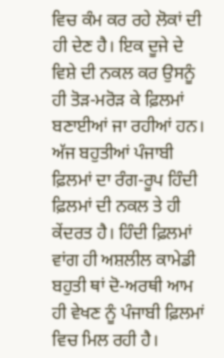ਵਿਚ ਕੰਮ ਕਰ ਰਹੇ ਲੋਕਾਂ ਦੀ ਹੀ ਦੇਣ ਹੈ। ਇਕ ਦੂਜੇ ਦੇ ਵਿਸ਼ੇ ਦੀ ਨਕਲ ਕਰ ਉਸਨੂੰ ਹੀ ਤੋੜ-ਮਰੋੜ ਕੇ ਫ਼ਿਲਮਾਂ ਬਣਾਈਆਂ ਜਾ ਰਹੀਆਂ ਹਨ। ਅੱਜ ਬਹੁਤੀਆਂ ਪੰਜਾਬੀ ਫ਼ਿਲਮਾਂ ਦਾ ਰੰਗ-ਰੂਪ ਹਿੰਦੀ ਫ਼ਿਲਮਾਂ ਦੀ ਨਕਲ ਤੇ ਹੀ ਕੇਂਦਰਤ ਹੈ। ਹਿੰਦੀ ਫ਼ਿਲਮਾਂ ਵਾਂਗ ਹੀ ਅਸ਼ਲੀਲ ਕਾਮੇਡੀ ਬਹੁਤੀ ਥਾਂ ਦੋ-ਅਰਥੀ ਆਮ ਹੀ ਵੇਖਣ ਨੂੰ ਪੰਜਾਬੀ ਫ਼ਿਲਮਾਂ ਵਿਚ ਮਿਲ ਰਹੀ ਹੈ।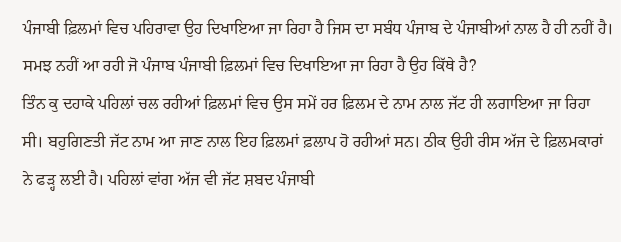ਪੰਜਾਬੀ ਫ਼ਿਲਮਾਂ ਵਿਚ ਪਹਿਰਾਵਾ ਉਹ ਦਿਖਾਇਆ ਜਾ ਰਿਹਾ ਹੈ ਜਿਸ ਦਾ ਸਬੰਧ ਪੰਜਾਬ ਦੇ ਪੰਜਾਬੀਆਂ ਨਾਲ ਹੈ ਹੀ ਨਹੀਂ ਹੈ। ਸਮਝ ਨਹੀਂ ਆ ਰਹੀ ਜੋ ਪੰਜਾਬ ਪੰਜਾਬੀ ਫ਼ਿਲਮਾਂ ਵਿਚ ਦਿਖਾਇਆ ਜਾ ਰਿਹਾ ਹੈ ਉਹ ਕਿੱਥੇ ਹੈ?
ਤਿੰਨ ਕੁ ਦਹਾਕੇ ਪਹਿਲਾਂ ਚਲ ਰਹੀਆਂ ਫ਼ਿਲਮਾਂ ਵਿਚ ਉਸ ਸਮੇਂ ਹਰ ਫ਼ਿਲਮ ਦੇ ਨਾਮ ਨਾਲ ਜੱਟ ਹੀ ਲਗਾਇਆ ਜਾ ਰਿਹਾ ਸੀ। ਬਹੁਗਿਣਤੀ ਜੱਟ ਨਾਮ ਆ ਜਾਣ ਨਾਲ ਇਹ ਫ਼ਿਲਮਾਂ ਫ਼ਲਾਪ ਹੋ ਰਹੀਆਂ ਸਨ। ਠੀਕ ਉਹੀ ਰੀਸ ਅੱਜ ਦੇ ਫ਼ਿਲਮਕਾਰਾਂ ਨੇ ਫੜ੍ਹ ਲਈ ਹੈ। ਪਹਿਲਾਂ ਵਾਂਗ ਅੱਜ ਵੀ ਜੱਟ ਸ਼ਬਦ ਪੰਜਾਬੀ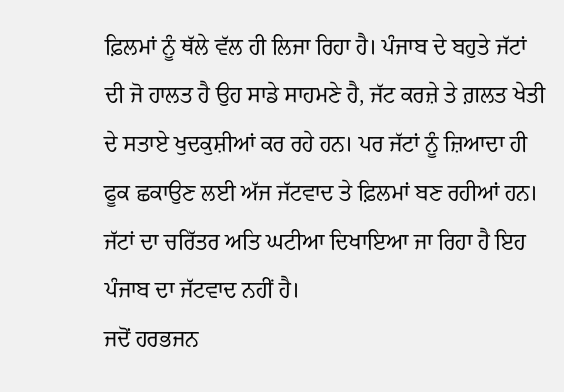ਫ਼ਿਲਮਾਂ ਨੂੰ ਥੱਲੇ ਵੱਲ ਹੀ ਲਿਜਾ ਰਿਹਾ ਹੈ। ਪੰਜਾਬ ਦੇ ਬਹੁਤੇ ਜੱਟਾਂ ਦੀ ਜੋ ਹਾਲਤ ਹੈ ਉਹ ਸਾਡੇ ਸਾਹਮਣੇ ਹੈ, ਜੱਟ ਕਰਜ਼ੇ ਤੇ ਗ਼ਲਤ ਖੇਤੀ ਦੇ ਸਤਾਏ ਖੁਦਕੁਸ਼ੀਆਂ ਕਰ ਰਹੇ ਹਨ। ਪਰ ਜੱਟਾਂ ਨੂੰ ਜ਼ਿਆਦਾ ਹੀ ਫੂਕ ਛਕਾਉਣ ਲਈ ਅੱਜ ਜੱਟਵਾਦ ਤੇ ਫ਼ਿਲਮਾਂ ਬਣ ਰਹੀਆਂ ਹਨ। ਜੱਟਾਂ ਦਾ ਚਰਿੱਤਰ ਅਤਿ ਘਟੀਆ ਦਿਖਾਇਆ ਜਾ ਰਿਹਾ ਹੈ ਇਹ ਪੰਜਾਬ ਦਾ ਜੱਟਵਾਦ ਨਹੀਂ ਹੈ।
ਜਦੋਂ ਹਰਭਜਨ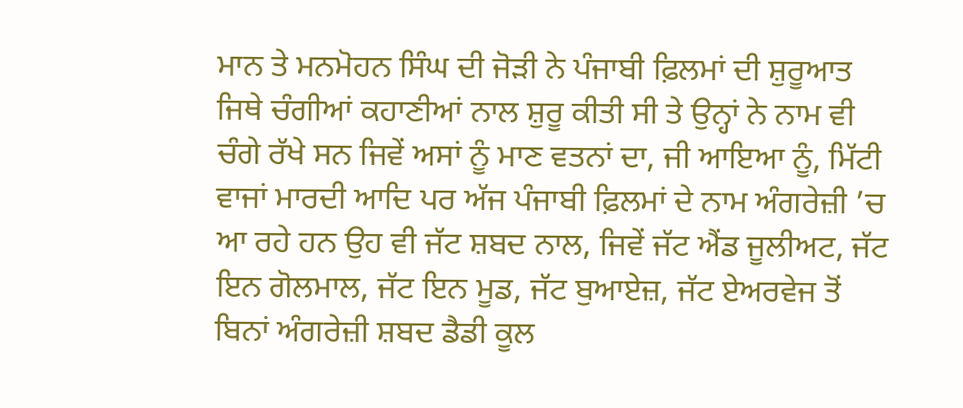ਮਾਨ ਤੇ ਮਨਮੋਹਨ ਸਿੰਘ ਦੀ ਜੋੜੀ ਨੇ ਪੰਜਾਬੀ ਫ਼ਿਲਮਾਂ ਦੀ ਸ਼ੁਰੂਆਤ ਜਿਥੇ ਚੰਗੀਆਂ ਕਹਾਣੀਆਂ ਨਾਲ ਸ਼ੁਰੂ ਕੀਤੀ ਸੀ ਤੇ ਉਨ੍ਹਾਂ ਨੇ ਨਾਮ ਵੀ ਚੰਗੇ ਰੱਖੇ ਸਨ ਜਿਵੇਂ ਅਸਾਂ ਨੂੰ ਮਾਣ ਵਤਨਾਂ ਦਾ, ਜੀ ਆਇਆ ਨੂੰ, ਮਿੱਟੀ ਵਾਜਾਂ ਮਾਰਦੀ ਆਦਿ ਪਰ ਅੱਜ ਪੰਜਾਬੀ ਫ਼ਿਲਮਾਂ ਦੇ ਨਾਮ ਅੰਗਰੇਜ਼ੀ ’ਚ ਆ ਰਹੇ ਹਨ ਉਹ ਵੀ ਜੱਟ ਸ਼ਬਦ ਨਾਲ, ਜਿਵੇਂ ਜੱਟ ਐਂਡ ਜੂਲੀਅਟ, ਜੱਟ ਇਨ ਗੋਲਮਾਲ, ਜੱਟ ਇਨ ਮੂਡ, ਜੱਟ ਬੁਆਏਜ਼, ਜੱਟ ਏਅਰਵੇਜ ਤੋਂ ਬਿਨਾਂ ਅੰਗਰੇਜ਼ੀ ਸ਼ਬਦ ਡੈਡੀ ਕੂਲ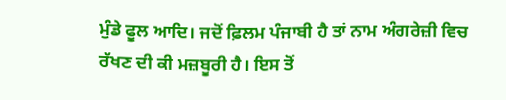ਮੁੰਡੇ ਫੂਲ ਆਦਿ। ਜਦੋਂ ਫ਼ਿਲਮ ਪੰਜਾਬੀ ਹੈ ਤਾਂ ਨਾਮ ਅੰਗਰੇਜ਼ੀ ਵਿਚ ਰੱਖਣ ਦੀ ਕੀ ਮਜ਼ਬੂਰੀ ਹੈ। ਇਸ ਤੋਂ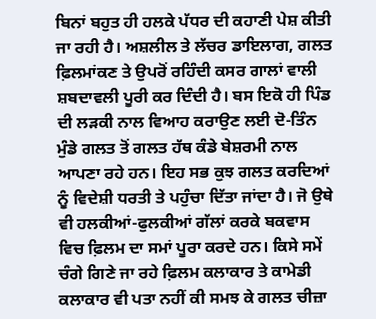ਬਿਨਾਂ ਬਹੁਤ ਹੀ ਹਲਕੇ ਪੱਧਰ ਦੀ ਕਹਾਣੀ ਪੇਸ਼ ਕੀਤੀ ਜਾ ਰਹੀ ਹੈ। ਅਸ਼ਲੀਲ ਤੇ ਲੱਚਰ ਡਾਇਲਾਗ, ਗਲਤ ਫ਼ਿਲਮਾਂਕਣ ਤੇ ਉਪਰੋਂ ਰਹਿੰਦੀ ਕਸਰ ਗਾਲਾਂ ਵਾਲੀ ਸ਼ਬਦਾਵਲੀ ਪੂਰੀ ਕਰ ਦਿੰਦੀ ਹੈ। ਬਸ ਇਕੋ ਹੀ ਪਿੰਡ ਦੀ ਲੜਕੀ ਨਾਲ ਵਿਆਹ ਕਰਾਉਣ ਲਈ ਦੋ-ਤਿੰਨ ਮੁੰਡੇ ਗਲਤ ਤੋਂ ਗਲਤ ਹੱਥ ਕੰਡੇ ਬੇਸ਼ਰਮੀ ਨਾਲ ਆਪਣਾ ਰਹੇ ਹਨ। ਇਹ ਸਭ ਕੁਝ ਗਲਤ ਕਰਦਿਆਂ ਨੂੰ ਵਿਦੇਸ਼ੀ ਧਰਤੀ ਤੇ ਪਹੁੰਚਾ ਦਿੱਤਾ ਜਾਂਦਾ ਹੈ। ਜੋ ਉਥੇ ਵੀ ਹਲਕੀਆਂ-ਫੁਲਕੀਆਂ ਗੱਲਾਂ ਕਰਕੇ ਬਕਵਾਸ ਵਿਚ ਫ਼ਿਲਮ ਦਾ ਸਮਾਂ ਪੂਰਾ ਕਰਦੇ ਹਨ। ਕਿਸੇ ਸਮੇਂ ਚੰਗੇ ਗਿਣੇ ਜਾ ਰਹੇ ਫ਼ਿਲਮ ਕਲਾਕਾਰ ਤੇ ਕਾਮੇਡੀ ਕਲਾਕਾਰ ਵੀ ਪਤਾ ਨਹੀਂ ਕੀ ਸਮਝ ਕੇ ਗਲਤ ਚੀਜ਼ਾ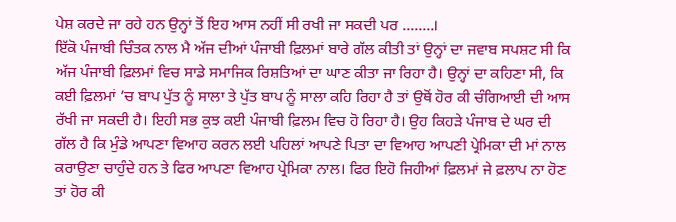ਪੇਸ਼ ਕਰਦੇ ਜਾ ਰਹੇ ਹਨ ਉਨ੍ਹਾਂ ਤੋਂ ਇਹ ਆਸ ਨਹੀਂ ਸੀ ਰਖੀ ਜਾ ਸਕਦੀ ਪਰ ........।
ਇੱਕੋ ਪੰਜਾਬੀ ਚਿੰਤਕ ਨਾਲ ਮੈ ਅੱਜ ਦੀਆਂ ਪੰਜਾਬੀ ਫ਼ਿਲਮਾਂ ਬਾਰੇ ਗੱਲ ਕੀਤੀ ਤਾਂ ਉਨ੍ਹਾਂ ਦਾ ਜਵਾਬ ਸਪਸ਼ਟ ਸੀ ਕਿ ਅੱਜ ਪੰਜਾਬੀ ਫ਼ਿਲਮਾਂ ਵਿਚ ਸਾਡੇ ਸਮਾਜਿਕ ਰਿਸ਼ਤਿਆਂ ਦਾ ਘਾਣ ਕੀਤਾ ਜਾ ਰਿਹਾ ਹੈ। ਉਨ੍ਹਾਂ ਦਾ ਕਹਿਣਾ ਸੀ, ਕਿ ਕਈ ਫ਼ਿਲਮਾਂ ’ਚ ਬਾਪ ਪੁੱਤ ਨੂੰ ਸਾਲਾ ਤੇ ਪੁੱਤ ਬਾਪ ਨੂੰ ਸਾਲਾ ਕਹਿ ਰਿਹਾ ਹੈ ਤਾਂ ਉਥੋਂ ਹੋਰ ਕੀ ਚੰਗਿਆਈ ਦੀ ਆਸ ਰੱਖੀ ਜਾ ਸਕਦੀ ਹੈ। ਇਹੀ ਸਭ ਕੁਝ ਕਈ ਪੰਜਾਬੀ ਫ਼ਿਲਮ ਵਿਚ ਹੋ ਰਿਹਾ ਹੈ। ਉਹ ਕਿਹੜੇ ਪੰਜਾਬ ਦੇ ਘਰ ਦੀ ਗੱਲ ਹੈ ਕਿ ਮੁੰਡੇ ਆਪਣਾ ਵਿਆਹ ਕਰਨ ਲਈ ਪਹਿਲਾਂ ਆਪਣੇ ਪਿਤਾ ਦਾ ਵਿਆਹ ਆਪਣੀ ਪ੍ਰੇਮਿਕਾ ਦੀ ਮਾਂ ਨਾਲ ਕਰਾਉਣਾ ਚਾਹੁੰਦੇ ਹਨ ਤੇ ਫਿਰ ਆਪਣਾ ਵਿਆਹ ਪ੍ਰੇਮਿਕਾ ਨਾਲ। ਫਿਰ ਇਹੋ ਜਿਹੀਆਂ ਫ਼ਿਲਮਾਂ ਜੇ ਫ਼ਲਾਪ ਨਾ ਹੋਣ ਤਾਂ ਹੋਰ ਕੀ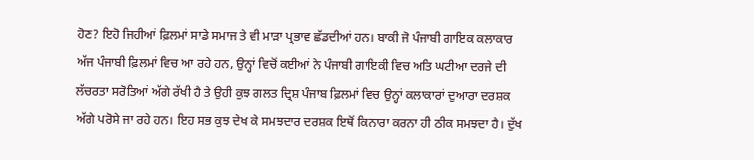ਹੋਣ? ਇਹੋ ਜਿਹੀਆਂ ਫ਼ਿਲਮਾਂ ਸਾਡੇ ਸਮਾਜ ਤੇ ਵੀ ਮਾੜਾ ਪ੍ਰਭਾਵ ਛੱਡਦੀਆਂ ਹਨ। ਬਾਕੀ ਜੋ ਪੰਜਾਬੀ ਗਾਇਕ ਕਲਾਕਾਰ ਅੱਜ ਪੰਜਾਬੀ ਫ਼ਿਲਮਾਂ ਵਿਚ ਆ ਰਹੇ ਹਨ, ਉਨ੍ਹਾਂ ਵਿਚੋਂ ਕਈਆਂ ਨੇ ਪੰਜਾਬੀ ਗਾਇਕੀ ਵਿਚ ਅਤਿ ਘਟੀਆ ਦਰਜੇ ਦੀ ਲੱਚਰਤਾ ਸਰੋਤਿਆਂ ਅੱਗੇ ਰੱਖੀ ਹੈ ਤੇ ਉਹੀ ਕੁਝ ਗਲਤ ਦ੍ਰਿਸ਼ ਪੰਜਾਬ ਫ਼ਿਲਮਾਂ ਵਿਚ ਉਨ੍ਹਾਂ ਕਲਾਕਾਰਾਂ ਦੁਆਰਾ ਦਰਸ਼ਕ ਅੱਗੇ ਪਰੋਸੇ ਜਾ ਰਹੇ ਹਨ। ਇਹ ਸਭ ਕੁਝ ਦੇਖ ਕੇ ਸਮਝਦਾਰ ਦਰਸ਼ਕ ਇਥੋਂ ਕਿਨਾਰਾ ਕਰਨਾ ਹੀ ਠੀਕ ਸਮਝਦਾ ਹੈ। ਦੁੱਖ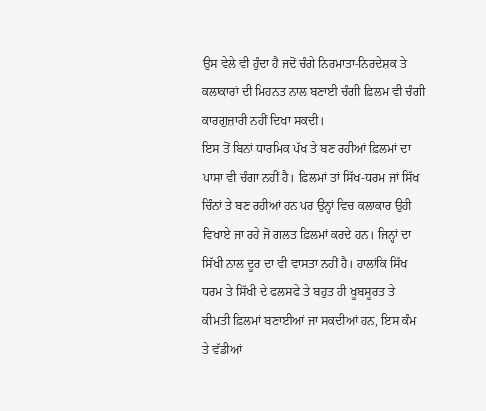ਉਸ ਵੇਲੇ ਵੀ ਹੁੰਦਾ ਹੈ ਜਦੋਂ ਚੰਗੇ ਨਿਰਮਾਤਾ-ਨਿਰਦੇਸ਼ਕ ਤੇ ਕਲਾਕਾਰਾਂ ਦੀ ਮਿਹਨਤ ਨਾਲ ਬਣਾਈ ਚੰਗੀ ਫ਼ਿਲਮ ਵੀ ਚੰਗੀ ਕਾਰਗੁਜ਼ਾਰੀ ਨਹੀਂ ਦਿਖਾ ਸਕਦੀ।
ਇਸ ਤੋਂ ਬਿਨਾਂ ਧਾਰਮਿਕ ਪੱਖ ਤੇ ਬਣ ਰਹੀਆਂ ਫ਼ਿਲਮਾਂ ਦਾ ਪਾਸਾ ਵੀ ਚੰਗਾ ਨਹੀਂ ਹੈ। ਫ਼ਿਲਮਾਂ ਤਾਂ ਸਿੱਖ-ਧਰਮ ਜਾਂ ਸਿੱਖ ਚਿੰਨਾਂ ਤੇ ਬਣ ਰਹੀਆਂ ਹਨ ਪਰ ਉਨ੍ਹਾਂ ਵਿਚ ਕਲਾਕਾਰ ਉਹੀ ਵਿਖਾਏ ਜਾ ਰਹੇ ਜੋ ਗਲਤ ਫ਼ਿਲਮਾਂ ਕਰਦੇ ਹਨ। ਜਿਨ੍ਹਾਂ ਦਾ ਸਿੱਖੀ ਨਾਲ ਦੂਰ ਦਾ ਵੀ ਵਾਸਤਾ ਨਹੀਂ ਹੈ। ਹਾਲਾਂਕਿ ਸਿੱਖ ਧਰਮ ਤੇ ਸਿੱਖੀ ਦੇ ਫਲਸਫੇ ਤੇ ਬਹੁਤ ਹੀ ਖੂਬਸੂਰਤ ਤੇ ਕੀਮਤੀ ਫ਼ਿਲਮਾਂ ਬਣਾਈਆਂ ਜਾ ਸਕਦੀਆਂ ਹਨ, ਇਸ ਕੰਮ ਤੇ ਵੱਡੀਆਂ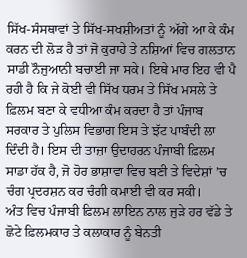ਸਿੱਖ-ਸੰਸਥਾਵਾਂ ਤੇ ਸਿੱਖ-ਸਖਸ਼ੀਅਤਾਂ ਨੂੰ ਅੱਗੇ ਆ ਕੇ ਕੰਮ ਕਰਨ ਦੀ ਲੋੜ ਹੈ ਤਾਂ ਜੋ ਕੁਰਾਹੇ ਤੇ ਨਸ਼ਿਆਂ ਵਿਚ ਗਲਤਾਨ ਸਾਡੀ ਨੌਜੁਆਨੀ ਬਚਾਈ ਜਾ ਸਕੇ। ਇਥੇ ਮਾਰ ਇਹ ਵੀ ਪੈ ਰਹੀ ਹੈ ਕਿ ਜੇ ਕੋਈ ਵੀ ਸਿੱਖ ਧਰਮ ਤੇ ਸਿੱਖ ਮਸਲੇ ਤੇ ਫ਼ਿਲਮ ਬਣਾ ਕੇ ਵਧੀਆ ਕੰਮ ਕਰਦਾ ਹੈ ਤਾਂ ਪੰਜਾਬ ਸਰਕਾਰ ਤੇ ਪੁਲਿਸ ਵਿਭਾਗ ਇਸ ਤੇ ਝੱਟ ਪਾਬੰਦੀ ਲਾ ਦਿੰਦੀ ਹੈ। ਇਸ ਦੀ ਤਾਜ਼ਾ ਉਦਾਹਰਨ ਪੰਜਾਬੀ ਫ਼ਿਲਮ ਸਾਡਾ ਹੱਕ ਹੈ, ਜੋ ਹੋਰ ਭਾਸ਼ਾਵਾ ਵਿਚ ਬਣੀ ਤੇ ਵਿਦੇਸ਼ਾਂ ’ਚ ਚੰਗ ਪ੍ਰਦਰਸ਼ਨ ਕਰ ਚੰਗੀ ਕਮਾਈ ਵੀ ਕਰ ਸਕੀ।
ਅੰਤ ਵਿਚ ਪੰਜਾਬੀ ਫ਼ਿਲਮ ਲਾਇਨ ਨਾਲ ਜੁੜੇ ਹਰ ਵੱਡੇ ਤੇ ਛੋਟੇ ਫ਼ਿਲਮਕਾਰ ਤੇ ਕਲਾਕਾਰ ਨੂੰ ਬੇਨਤੀ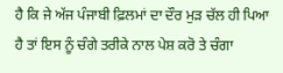ਹੈ ਕਿ ਜੇ ਅੱਜ ਪੰਜਾਬੀ ਫ਼ਿਲਮਾਂ ਦਾ ਦੌਰ ਮੁੜ ਚੱਲ ਹੀ ਪਿਆ ਹੈ ਤਾਂ ਇਸ ਨੂੰ ਚੰਗੇ ਤਰੀਕੇ ਨਾਲ ਪੇਸ਼ ਕਰੋ ਤੇ ਚੰਗਾ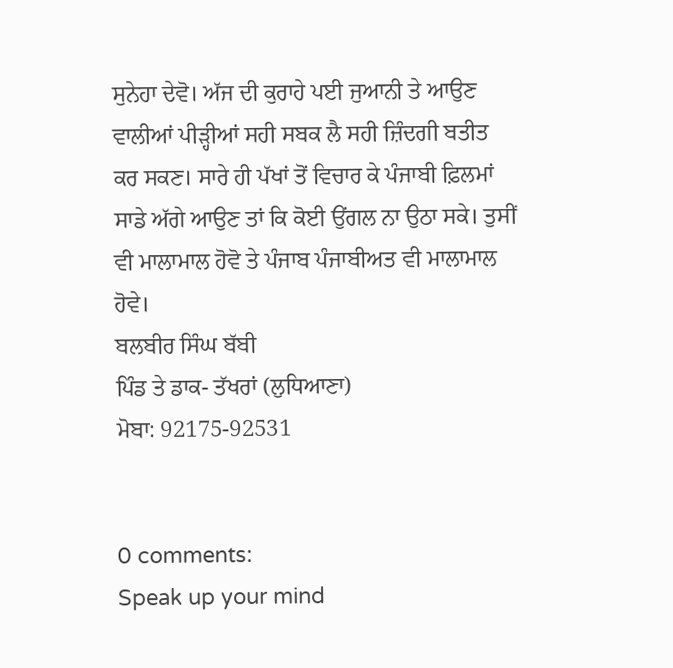ਸੁਨੇਹਾ ਦੇਵੋ। ਅੱਜ ਦੀ ਕੁਰਾਹੇ ਪਈ ਜੁਆਨੀ ਤੇ ਆਉਣ ਵਾਲੀਆਂ ਪੀੜ੍ਹੀਆਂ ਸਹੀ ਸਬਕ ਲੈ ਸਹੀ ਜ਼ਿੰਦਗੀ ਬਤੀਤ ਕਰ ਸਕਣ। ਸਾਰੇ ਹੀ ਪੱਖਾਂ ਤੋਂ ਵਿਚਾਰ ਕੇ ਪੰਜਾਬੀ ਫ਼ਿਲਮਾਂ ਸਾਡੇ ਅੱਗੇ ਆਉਣ ਤਾਂ ਕਿ ਕੋਈ ਉਂਗਲ ਨਾ ਉਠਾ ਸਕੇ। ਤੁਸੀਂ ਵੀ ਮਾਲਾਮਾਲ ਹੋਵੋ ਤੇ ਪੰਜਾਬ ਪੰਜਾਬੀਅਤ ਵੀ ਮਾਲਾਮਾਲ ਹੋਵੇ।
ਬਲਬੀਰ ਸਿੰਘ ਬੱਬੀ
ਪਿੰਡ ਤੇ ਡਾਕ- ਤੱਖਰਾਂ (ਲੁਧਿਆਣਾ)
ਮੋਬਾ: 92175-92531


0 comments:
Speak up your mind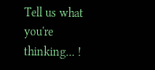Tell us what you're thinking... !